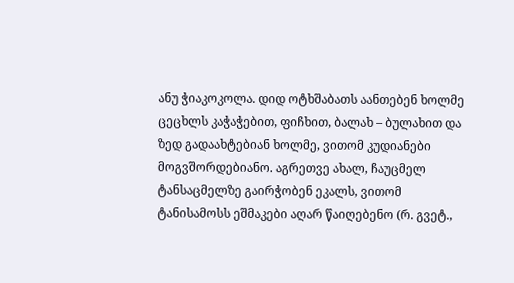ანუ ჭიაკოკოლა. დიდ ოტხშაბათს აანთებენ ხოლმე ცეცხლს კაჭაჭებით, ფიჩხით, ბალახ – ბულახით და ზედ გადაახტებიან ხოლმე, ვითომ კუდიანები მოგვშორდებიანო. აგრეთვე ახალ, ჩაუცმელ ტანსაცმელზე გაირჭობენ ეკალს, ვითომ ტანისამოსს ეშმაკები აღარ წაიღებენო (რ. გვეტ.,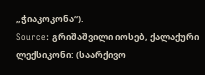„ჭიაკოკონა“).
Source: გრიშაშვილი იოსებ, ქალაქური ლექსიკონი: (საარქივო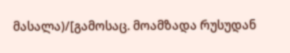მასალა)/[გამოსაც. მოამზადა რუსუდან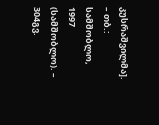კუსრაშვილმა]. – თბ.: სამშობლო, 1997 (სამშობლო). – 304გვ.